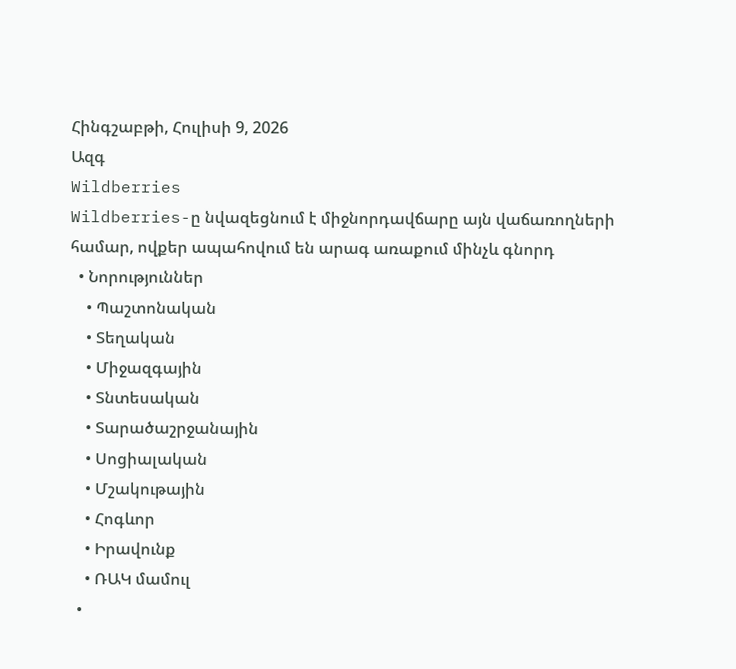Հինգշաբթի, Հուլիսի 9, 2026
Ազգ
Wildberries
Wildberries-ը նվազեցնում է միջնորդավճարը այն վաճառողների համար, ովքեր ապահովում են արագ առաքում մինչև գնորդ
  • Նորություններ
    • Պաշտոնական
    • Տեղական
    • Միջազգային
    • Տնտեսական
    • Տարածաշրջանային
    • Սոցիալական
    • Մշակութային
    • Հոգևոր
    • Իրավունք
    • ՌԱԿ մամուլ
  •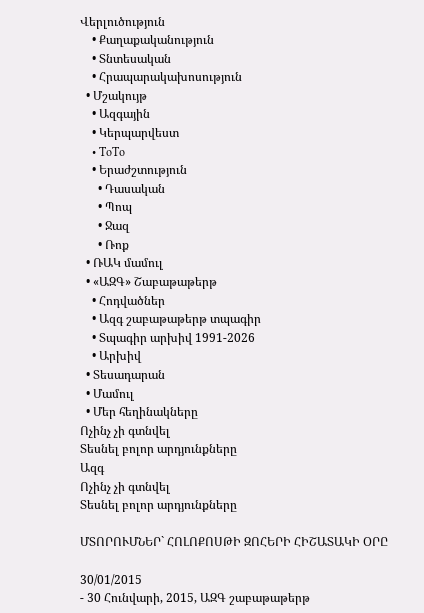Վերլուծություն
    • Քաղաքականություն
    • Տնտեսական
    • Հրապարակախոսություն
  • Մշակույթ
    • Ազգային
    • Կերպարվեստ
    • ToTo
    • Երաժշտություն
      • Դասական
      • Պոպ
      • Ջազ
      • Ռոք
  • ՌԱԿ մամուլ
  • «ԱԶԳ» Շաբաթաթերթ
    • Հոդվածներ
    • Ազգ շաբաթաթերթ տպագիր
    • Տպագիր արխիվ 1991-2026
    • Արխիվ
  • Տեսադարան
  • Մամուլ
  • Մեր հեղինակները
Ոչինչ չի գտնվել
Տեսնել բոլոր արդյունքները
Ազգ
Ոչինչ չի գտնվել
Տեսնել բոլոր արդյունքները

ՄՏՈՐՈՒՄՆԵՐ` ՀՈԼՈՔՈՍԹԻ ԶՈՀԵՐԻ ՀԻՇԱՏԱԿԻ ՕՐԸ

30/01/2015
- 30 Հունվարի, 2015, ԱԶԳ շաբաթաթերթ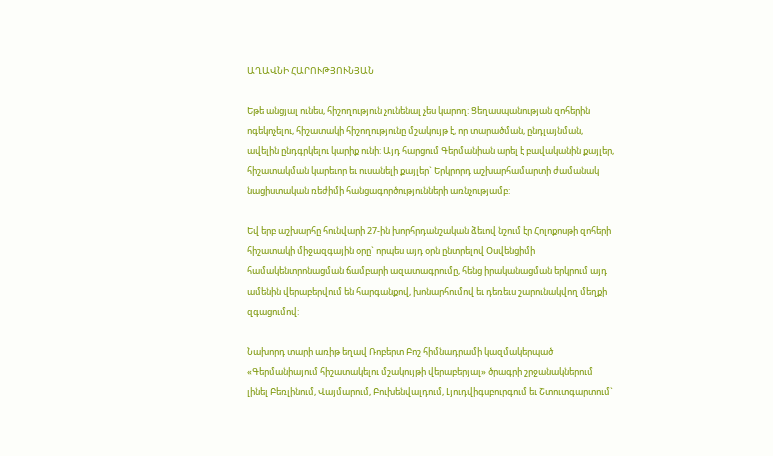ԱՂԱՎՆԻ ՀԱՐՈՒԹՅՈՒՆՅԱՆ

Եթե անցյալ ունես, հիշողություն չունենալ չես կարող: Ցեղասպանության զոհերին ոգեկոչելու, հիշատակի հիշողությունը մշակույթ է, որ տարածման, ընդլայնման, ավելին ընդգրկելու կարիք ունի: Այդ հարցում Գերմանիան արել է բավականին քայլեր, հիշատակման կարեւոր եւ ուսանելի քայլեր` Երկրորդ աշխարհամարտի ժամանակ նացիստական ռեժիմի հանցագործությունների առնչությամբ:

Եվ երբ աշխարհը հունվարի 27-ին խորհրդանշական ձեւով նշում էր Հոլոքոսթի զոհերի հիշատակի միջազգային օրը` որպես այդ օրն ընտրելով Օսվենցիմի համակենտրոնացման ճամբարի ազատագրումը, հենց իրականացման երկրում այդ ամենին վերաբերվում են հարգանքով, խոնարհումով եւ դեռեւս շարունակվող մեղքի զգացումով:

Նախորդ տարի առիթ եղավ Ռոբերտ Բոշ հիմնադրամի կազմակերպած «Գերմանիայում հիշատակելու մշակույթի վերաբերյալ» ծրագրի շրջանակներում լինել Բեռլինում, Վայմարում, Բուխենվալդում, Լյուդվիգսբուրգում եւ Շտուտգարտում`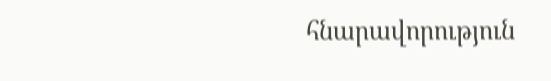հնարավորություն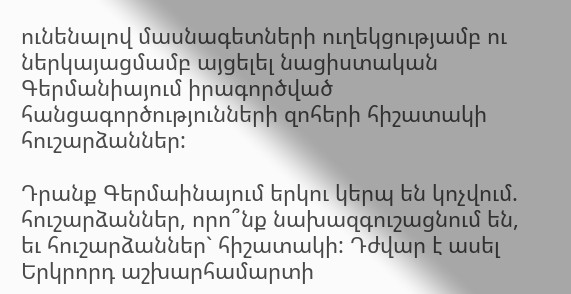ունենալով մասնագետների ուղեկցությամբ ու ներկայացմամբ այցելել նացիստական Գերմանիայում իրագործված հանցագործությունների զոհերի հիշատակի հուշարձաններ:

Դրանք Գերմաինայում երկու կերպ են կոչվում. հուշարձաններ, որո՞նք նախազգուշացնում են, եւ հուշարձաններ` հիշատակի: Դժվար է ասել Երկրորդ աշխարհամարտի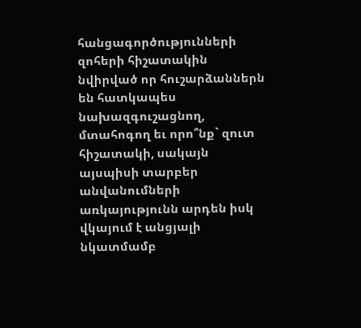հանցագործությունների զոհերի հիշատակին նվիրված որ հուշարձաններն են հատկապես նախազգուշացնող, մտահոգող եւ որո՞նք` զուտ հիշատակի, սակայն այսպիսի տարբեր անվանումների առկայությունն արդեն իսկ վկայում է անցյալի նկատմամբ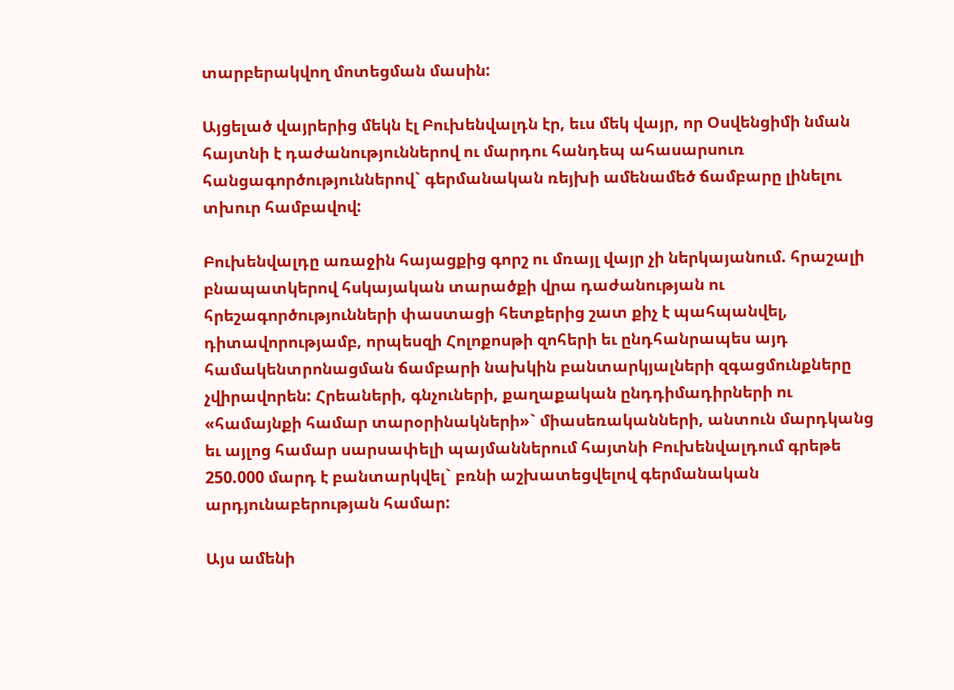տարբերակվող մոտեցման մասին:

Այցելած վայրերից մեկն էլ Բուխենվալդն էր, եւս մեկ վայր, որ Օսվենցիմի նման հայտնի է դաժանություններով ու մարդու հանդեպ ահասարսուռ հանցագործություններով` գերմանական ռեյխի ամենամեծ ճամբարը լինելու տխուր համբավով:

Բուխենվալդը առաջին հայացքից գորշ ու մռայլ վայր չի ներկայանում. հրաշալի բնապատկերով հսկայական տարածքի վրա դաժանության ու հրեշագործությունների փաստացի հետքերից շատ քիչ է պահպանվել, դիտավորությամբ, որպեսզի Հոլոքոսթի զոհերի եւ ընդհանրապես այդ համակենտրոնացման ճամբարի նախկին բանտարկյալների զգացմունքները չվիրավորեն: Հրեաների, գնչուների, քաղաքական ընդդիմադիրների ու «համայնքի համար տարօրինակների»` միասեռականների, անտուն մարդկանց եւ այլոց համար սարսափելի պայմաններում հայտնի Բուխենվալդում գրեթե 250.000 մարդ է բանտարկվել` բռնի աշխատեցվելով գերմանական արդյունաբերության համար:

Այս ամենի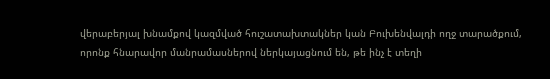վերաբերյալ խնամքով կազմված հուշատախտակներ կան Բուխենվալդի ողջ տարածքում, որոնք հնարավոր մանրամասներով ներկայացնում են, թե ինչ է տեղի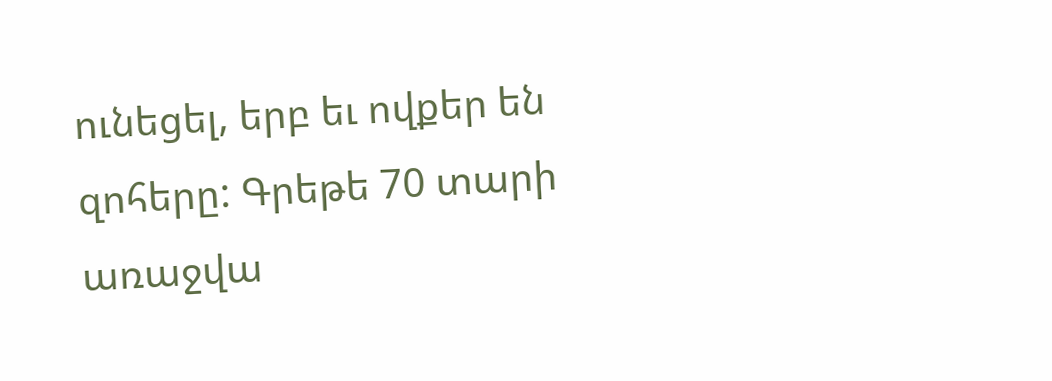ունեցել, երբ եւ ովքեր են զոհերը: Գրեթե 70 տարի առաջվա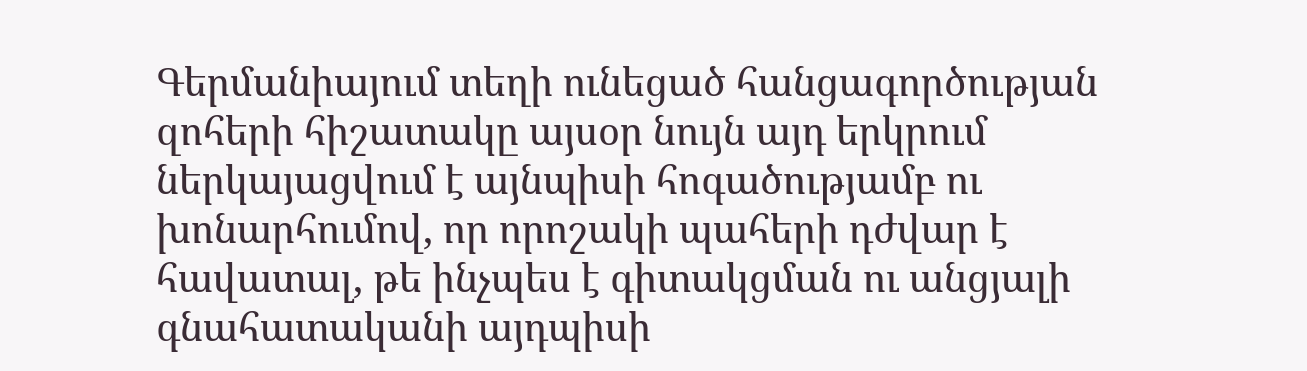Գերմանիայում տեղի ունեցած հանցագործության զոհերի հիշատակը այսօր նույն այդ երկրում ներկայացվում է այնպիսի հոգածությամբ ու խոնարհումով, որ որոշակի պահերի դժվար է հավատալ, թե ինչպես է գիտակցման ու անցյալի գնահատականի այդպիսի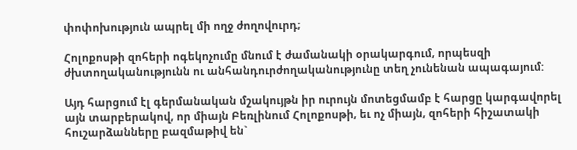փոփոխություն ապրել մի ողջ ժողովուրդ;

Հոլոքոսթի զոհերի ոգեկոչումը մնում է ժամանակի օրակարգում, որպեսզի ժխտողականությունն ու անհանդուրժողականությունը տեղ չունենան ապագայում:

Այդ հարցում էլ գերմանական մշակույթն իր ուրույն մոտեցմամբ է հարցը կարգավորել այն տարբերակով, որ միայն Բեռլինում Հոլոքոսթի, եւ ոչ միայն, զոհերի հիշատակի հուշարձանները բազմաթիվ են`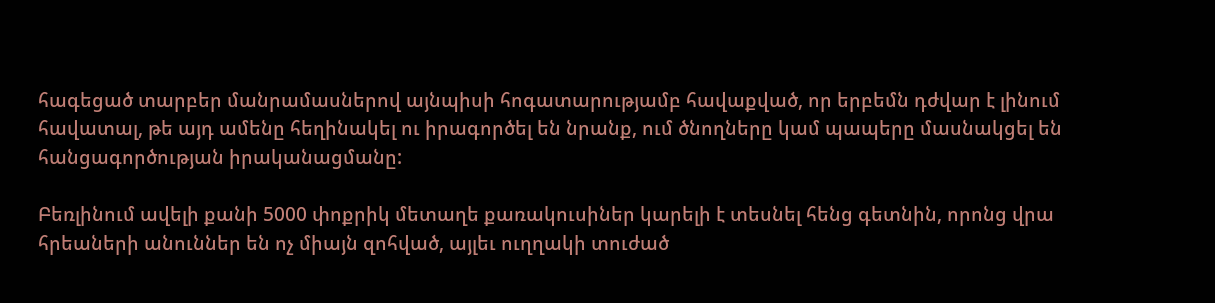հագեցած տարբեր մանրամասներով այնպիսի հոգատարությամբ հավաքված, որ երբեմն դժվար է լինում հավատալ, թե այդ ամենը հեղինակել ու իրագործել են նրանք, ում ծնողները կամ պապերը մասնակցել են հանցագործության իրականացմանը:

Բեռլինում ավելի քանի 5000 փոքրիկ մետաղե քառակուսիներ կարելի է տեսնել հենց գետնին, որոնց վրա հրեաների անուններ են ոչ միայն զոհված, այլեւ ուղղակի տուժած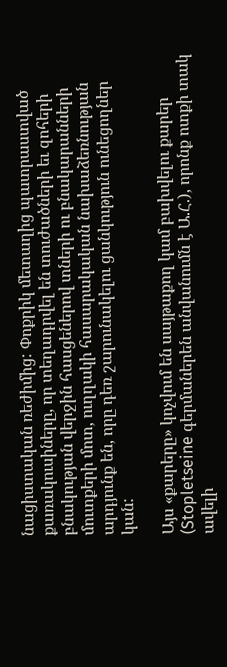նացիստական ռեժիմից: Փոքրիկ մետաղից պատրաստված քառակուսիները, որ տեղադրվել են տուժածների եւ զոհերի բնակության վերջին հասցեներով տների ու բնակարանների մուտքերի մոտ, ուղղակի հասարակական նախաձեռնության արդյունք են, որը դեռ շարունակելու ցանկություն ունեցողներ կան:

Այս «քարերը» կոչվում են սայթաքող կամ բախվելու քարեր (Stopletseine գերմաներեն անվանումն է Ա.Հ.), որոնք ոտքի տակ ավելի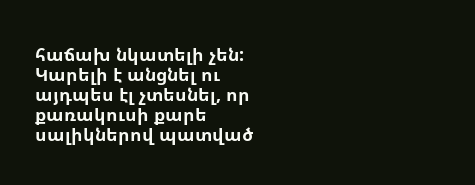հաճախ նկատելի չեն: Կարելի է անցնել ու այդպես էլ չտեսնել, որ քառակուսի քարե սալիկներով պատված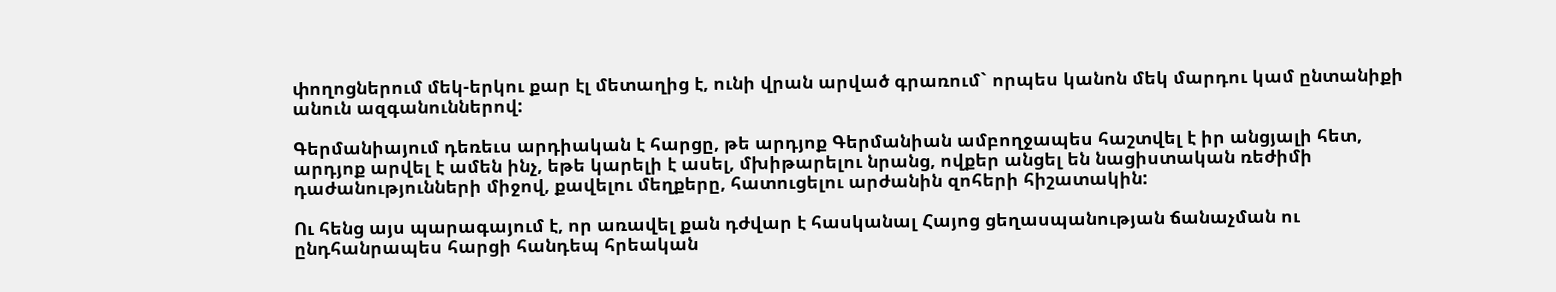փողոցներում մեկ-երկու քար էլ մետաղից է, ունի վրան արված գրառում` որպես կանոն մեկ մարդու կամ ընտանիքի անուն ազգանուններով:

Գերմանիայում դեռեւս արդիական է հարցը, թե արդյոք Գերմանիան ամբողջապես հաշտվել է իր անցյալի հետ, արդյոք արվել է ամեն ինչ, եթե կարելի է ասել, մխիթարելու նրանց, ովքեր անցել են նացիստական ռեժիմի դաժանությունների միջով, քավելու մեղքերը, հատուցելու արժանին զոհերի հիշատակին:

Ու հենց այս պարագայում է, որ առավել քան դժվար է հասկանալ Հայոց ցեղասպանության ճանաչման ու ընդհանրապես հարցի հանդեպ հրեական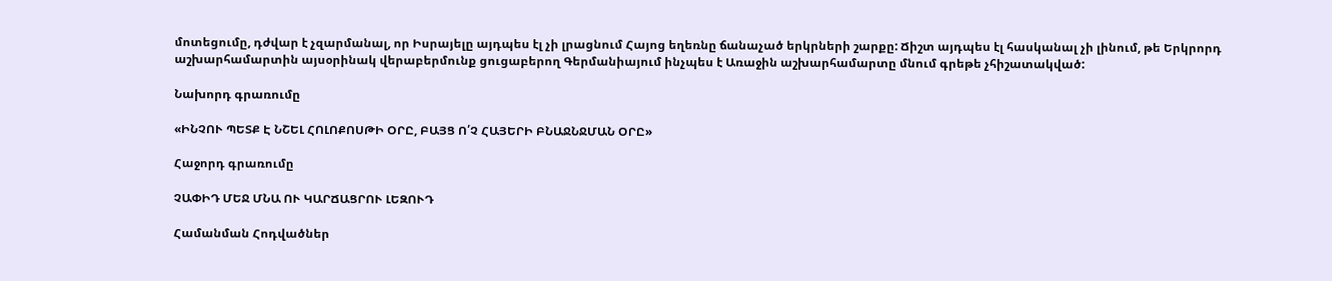մոտեցումը, դժվար է չզարմանալ, որ Իսրայելը այդպես էլ չի լրացնում Հայոց եղեռնը ճանաչած երկրների շարքը: Ճիշտ այդպես էլ հասկանալ չի լինում, թե Երկրորդ աշխարհամարտին այսօրինակ վերաբերմունք ցուցաբերող Գերմանիայում ինչպես է Առաջին աշխարհամարտը մնում գրեթե չհիշատակված:

Նախորդ գրառումը

«ԻՆՉՈՒ ՊԵՏՔ Է ՆՇԵԼ ՀՈԼՈՔՈՍԹԻ ՕՐԸ, ԲԱՅՑ Ո՛Չ ՀԱՅԵՐԻ ԲՆԱՋՆՋՄԱՆ ՕՐԸ»

Հաջորդ գրառումը

ՉԱՓԻԴ ՄԵՋ ՄՆԱ ՈՒ ԿԱՐՃԱՑՐՈՒ ԼԵԶՈՒԴ

Համանման Հոդվածներ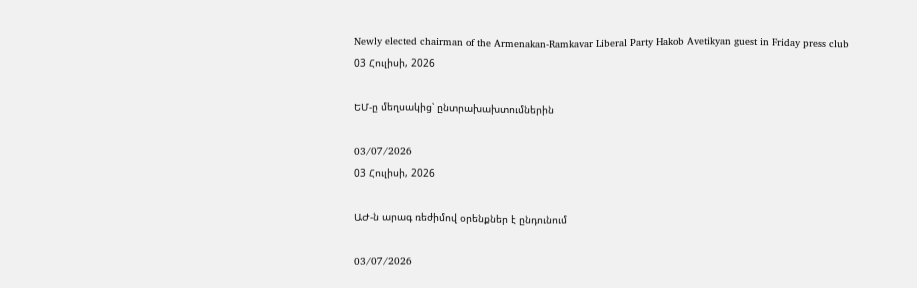Newly elected chairman of the Armenakan-Ramkavar Liberal Party Hakob Avetikyan guest in Friday press club
03 Հուլիսի, 2026

ԵՄ-ը մեղսակից՝ ընտրախախտումներին

03/07/2026
03 Հուլիսի, 2026

ԱԺ-ն արագ ռեժիմով օրենքներ է ընդունում

03/07/2026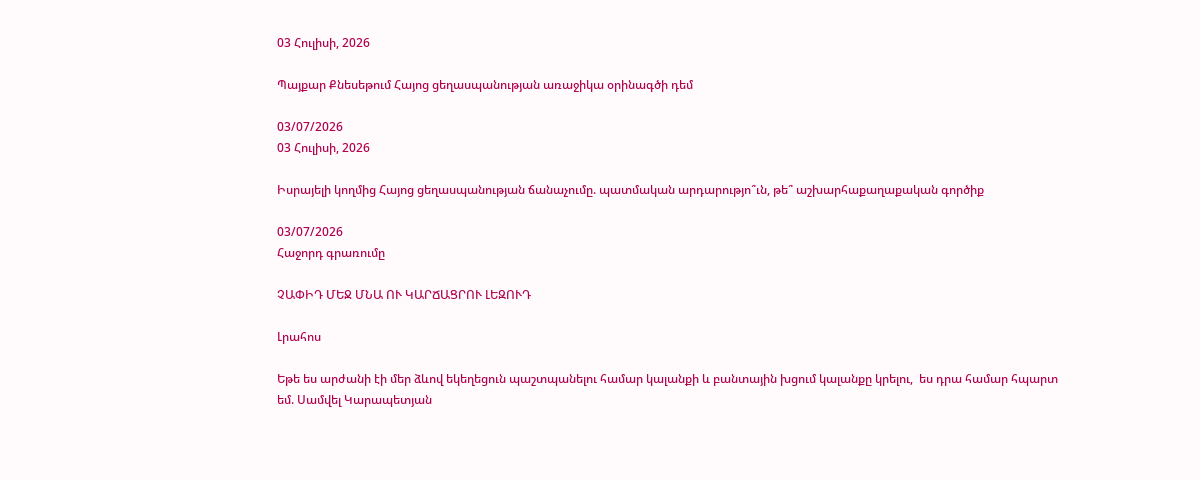03 Հուլիսի, 2026

Պայքար Քնեսեթում Հայոց ցեղասպանության առաջիկա օրինագծի դեմ

03/07/2026
03 Հուլիսի, 2026

Իսրայելի կողմից Հայոց ցեղասպանության ճանաչումը. պատմական արդարությո՞ւն, թե՞ աշխարհաքաղաքական գործիք

03/07/2026
Հաջորդ գրառումը

ՉԱՓԻԴ ՄԵՋ ՄՆԱ ՈՒ ԿԱՐՃԱՑՐՈՒ ԼԵԶՈՒԴ

Լրահոս

Եթե ես արժանի էի մեր ձևով եկեղեցուն պաշտպանելու համար կալանքի և բանտային խցում կալանքը կրելու,  ես դրա համար հպարտ եմ. Սամվել Կարապետյան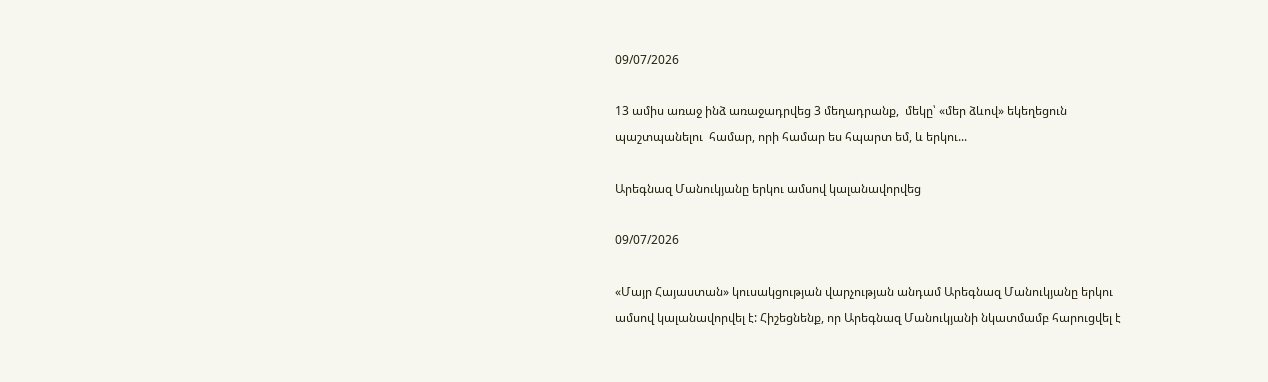09/07/2026

13 ամիս առաջ ինձ առաջադրվեց 3 մեղադրանք,  մեկը՝ «մեր ձևով» եկեղեցուն պաշտպանելու  համար, որի համար ես հպարտ եմ, և երկու...

Արեգնազ Մանուկյանը երկու ամսով կալանավորվեց

09/07/2026

«Մայր Հայաստան» կուսակցության վարչության անդամ Արեգնազ Մանուկյանը երկու ամսով կալանավորվել է: Հիշեցնենք, որ Արեգնազ Մանուկյանի նկատմամբ հարուցվել է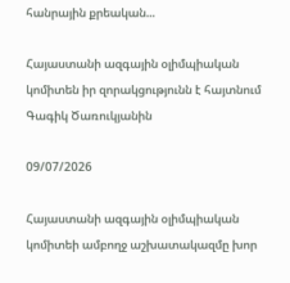հանրային քրեական...

Հայաստանի ազգային օլիմպիական կոմիտեն իր զորակցությունն է հայտնում Գագիկ Ծառուկյանին

09/07/2026

Հայաստանի ազգային օլիմպիական կոմիտեի ամբողջ աշխատակազմը խոր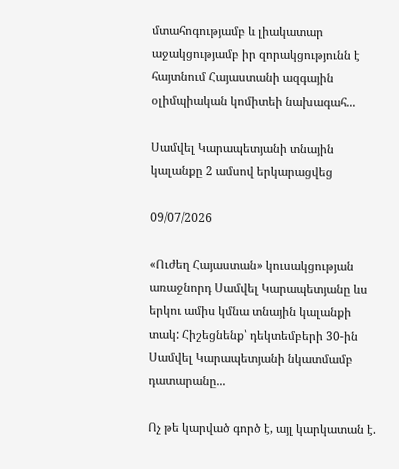մտահոգությամբ և լիակատար աջակցությամբ իր զորակցությունն է հայտնում Հայաստանի ազգային օլիմպիական կոմիտեի նախագահ...

Սամվել Կարապետյանի տնային կալանքը 2 ամսով երկարացվեց

09/07/2026

«Ուժեղ Հայաստան» կուսակցության առաջնորդ Սամվել Կարապետյանը ևս երկու ամիս կմնա տնային կալանքի տակ: Հիշեցնենք՝ դեկտեմբերի 30-ին Սամվել Կարապետյանի նկատմամբ դատարանը...

Ոչ թե կարված գործ է, այլ կարկատան է.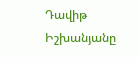Դավիթ Իշխանյանը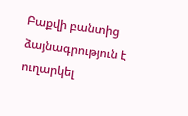Բաքվի բանտից ձայնագրություն է ուղարկել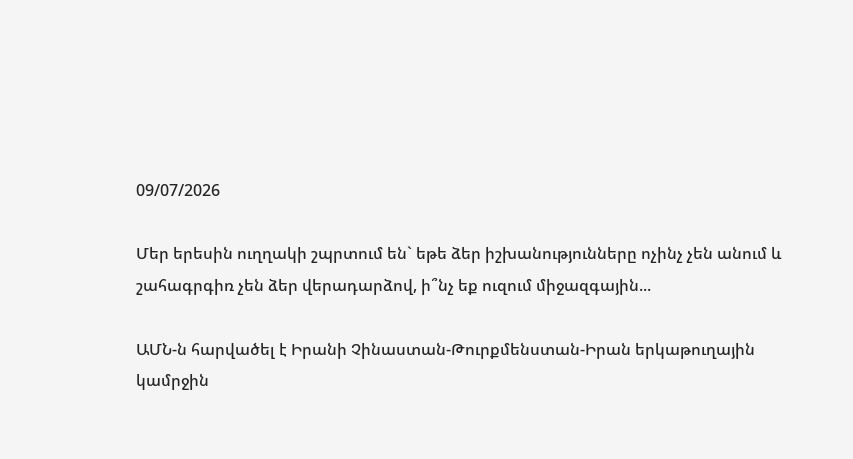09/07/2026

Մեր երեսին ուղղակի շպրտում են` եթե ձեր իշխանությունները ոչինչ չեն անում և շահագրգիռ չեն ձեր վերադարձով, ի՞նչ եք ուզում միջազգային...

ԱՄՆ-ն հարվածել է Իրանի Չինաստան-Թուրքմենստան-Իրան երկաթուղային կամրջին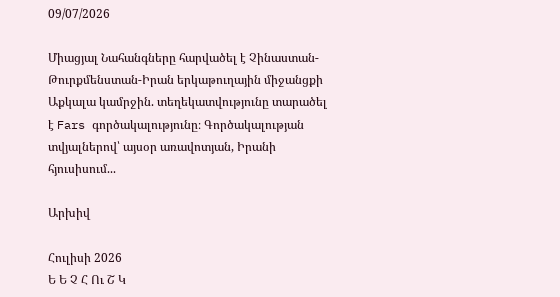09/07/2026

Միացյալ Նահանգները հարվածել է Չինաստան-Թուրքմենստան-Իրան երկաթուղային միջանցքի Աքկալա կամրջին. տեղեկատվությունը տարածել է Fars գործակալությունը։ Գործակալության տվյալներով՝ այսօր առավոտյան, Իրանի հյուսիսում...

Արխիվ

Հուլիսի 2026
Ե Ե Չ Հ Ու Շ Կ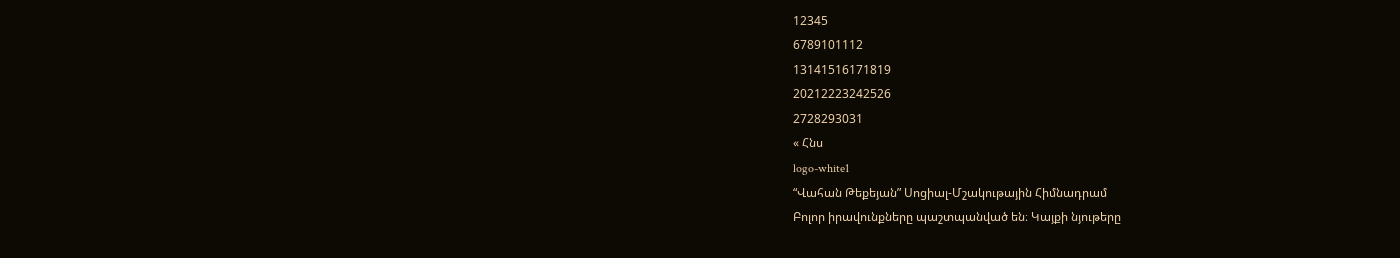12345
6789101112
13141516171819
20212223242526
2728293031
« Հնս
logo-white1
“Վահան Թեքեյան” Սոցիալ-Մշակութային Հիմնադրամ
Բոլոր իրավունքները պաշտպանված են։ Կայքի նյութերը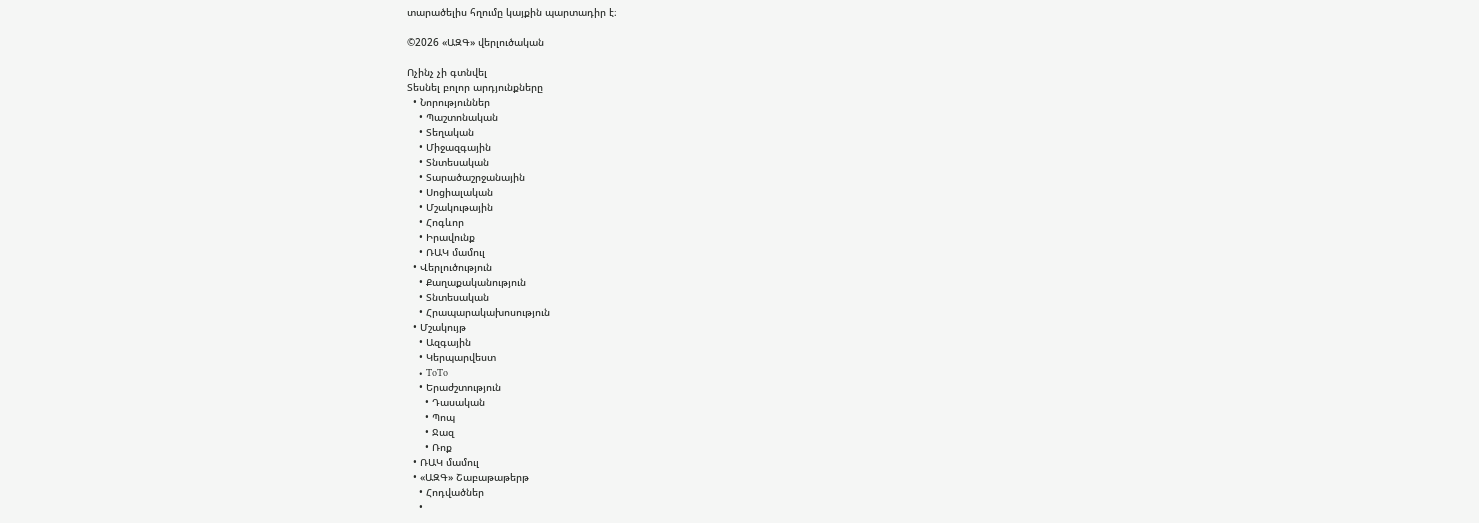տարածելիս հղումը կայքին պարտադիր է։

©2026 «ԱԶԳ» վերլուծական

Ոչինչ չի գտնվել
Տեսնել բոլոր արդյունքները
  • Նորություններ
    • Պաշտոնական
    • Տեղական
    • Միջազգային
    • Տնտեսական
    • Տարածաշրջանային
    • Սոցիալական
    • Մշակութային
    • Հոգևոր
    • Իրավունք
    • ՌԱԿ մամուլ
  • Վերլուծություն
    • Քաղաքականություն
    • Տնտեսական
    • Հրապարակախոսություն
  • Մշակույթ
    • Ազգային
    • Կերպարվեստ
    • ToTo
    • Երաժշտություն
      • Դասական
      • Պոպ
      • Ջազ
      • Ռոք
  • ՌԱԿ մամուլ
  • «ԱԶԳ» Շաբաթաթերթ
    • Հոդվածներ
    •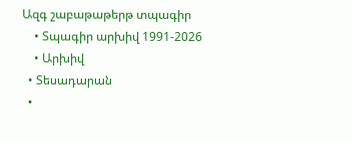Ազգ շաբաթաթերթ տպագիր
    • Տպագիր արխիվ 1991-2026
    • Արխիվ
  • Տեսադարան
  •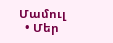Մամուլ
  • Մեր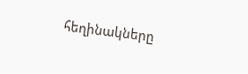հեղինակները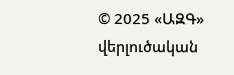© 2025 «ԱԶԳ» վերլուծական